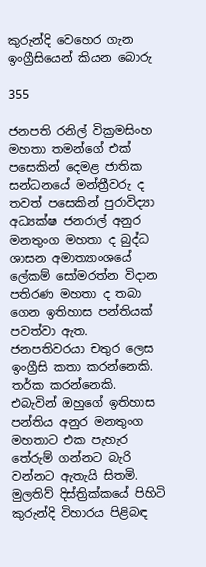කුරුන්දි වෙහෙර ගැන ඉංග්‍රීසියෙන් කියන බොරු

355

ජනපති රනිල් වික්‍රමසිංහ මහතා තමන්ගේ එක් පසෙකින් දෙමළ ජාතික සන්ධනයේ මන්ත්‍රීවරු ද තවත් පසෙකින් පුරාවිද්‍යා අධ්‍යක්ෂ ජනරාල් අනුර මනතුංග මහතා ද බුද්ධ ශාසන අමාත්‍යාංශයේ ලේකම් සෝමරත්න විදාන පතිරණ මහතා ද තබා ගෙන ඉතිහාස පන්තියක් පවත්වා ඇත. ජනපතිවරයා චතුර ලෙස ඉංග්‍රීසි කතා කරන්නෙකි. තර්ක කරන්නෙකි. එබැවින් ඔහුගේ ඉතිහාස පන්තිය අනුර මනතුංග මහතාට එක පැහැර තේරුම් ගන්නට බැරි වන්නට ඇතැයි සිතමි. මුලතිව් දිස්ත්‍රික්කයේ පිහිටි කුරුන්දි විහාරය පිළිබඳ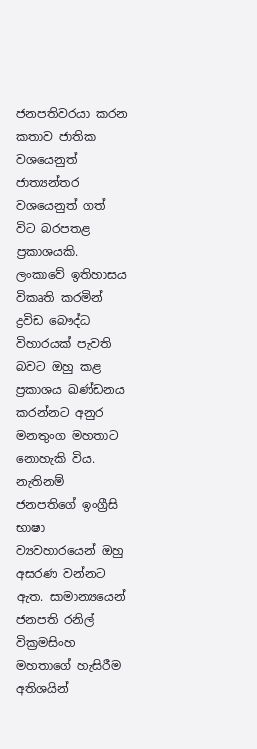ජනපතිවරයා කරන කතාව ජාතික වශයෙනුත් ජාත්‍යන්තර වශයෙනුත් ගත් විට බරපතළ ප්‍රකාශයකි. ලංකාවේ ඉතිහාසය විකෘති කරමින් ද්‍රවිඩ බෞද්ධ විහාරයක් පැවති බවට ඔහු කළ ප්‍රකාශය ඛණ්ඩනය කරන්නට අනුර මනතුංග මහතාට නොහැකි විය. නැතිනම් ජනපතිගේ ඉංග්‍රීසි භාෂා ව්‍යවහාරයෙන් ඔහු අසරණ වන්නට ඇත. සාමාන්‍යයෙන් ජනපති රනිල් වික්‍රමසිංහ මහතාගේ හැසිරීම අතිශයින්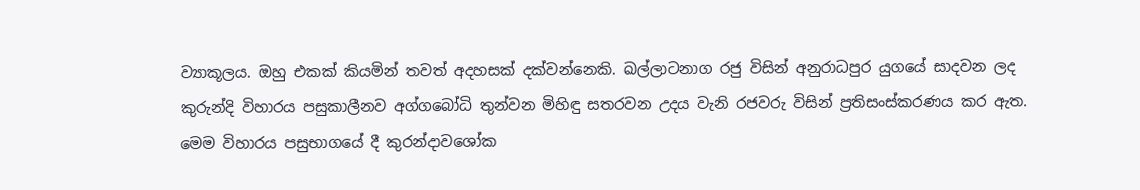ව්‍යාකූලය. ඔහු එකක් කියමින් තවත් අදහසක් දක්වන්නෙකි. ඛල්ලාටනාග රජු විසින් අනුරාධපුර යුගයේ සාදවන ලද කුරුන්දි විහාරය පසුකාලීනව අග්ගබෝධි තුන්වන මිහිඳු සතරවන උදය වැනි රජවරු විසින් ප්‍රතිසංස්කරණය කර ඇත. මෙම විහාරය පසුභාගයේ දී කුරන්දාවශෝක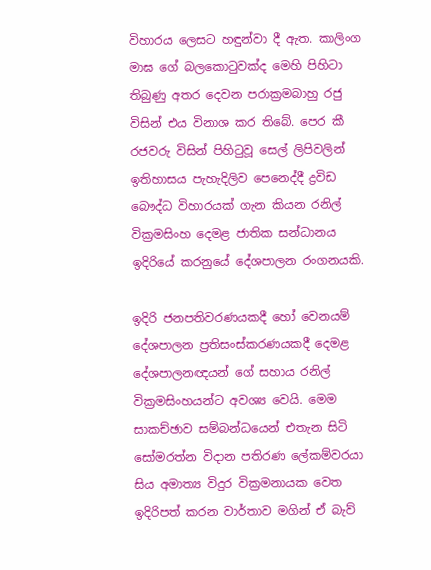විහාරය ලෙසට හඳුන්වා දී ඇත. කාලිංග මාඝ ගේ බලකොටුවක්ද මෙහි පිහිටා තිබුණු අතර දෙවන පරාක්‍රමබාහු රජු විසින් එය විනාශ කර තිබේ. පෙර කී රජවරු විසින් පිහිටුවූ සෙල් ලිපිවලින් ඉතිහාසය පැහැදිලිව පෙනෙද්දී ද්‍රවිඩ බෞද්ධ විහාරයක් ගැන කියන රනිල් වික්‍රමසිංහ දෙමළ ජාතික සන්ධානය ඉදිරියේ කරනුයේ දේශපාලන රංගනයකි.

ඉදිරි ජනපතිවරණයකදී හෝ වෙනයම් දේශපාලන ප්‍රතිසංස්කරණයකදී දෙමළ දේශපාලනඥයන් ගේ සහාය රනිල් වික්‍රමසිංහයන්ට අවශ්‍ය වෙයි. මෙම සාකච්ඡාව සම්බන්ධයෙන් එතැන සිටි සෝමරත්න විදාන පතිරණ ලේකම්වරයා සිය අමාත්‍ය විදුර වික්‍රමනායක වෙත ඉදිරිපත් කරන වාර්තාව මගින් ඒ බැව්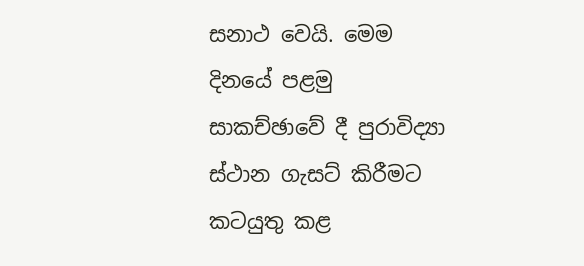සනාථ වෙයි. මෙම දිනයේ පළමු සාකච්ඡාවේ දී පුරාවිද්‍යා ස්ථාන ගැසට් කිරීමට කටයුතු කළ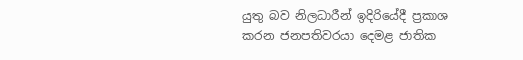යුතු බව නිලධාරීන් ඉදිරියේදී ප්‍රකාශ කරන ජනපතිවරයා දෙමළ ජාතික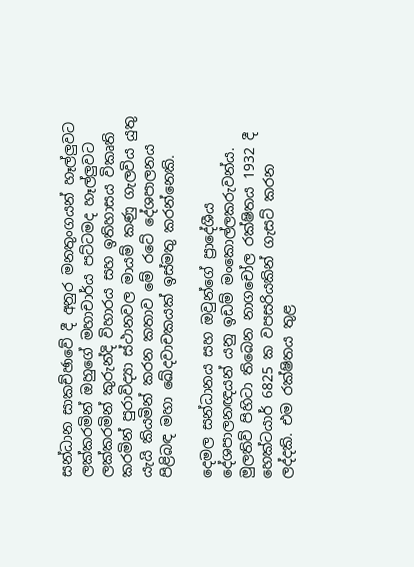සන්ධාන සාකච්ඡාවේ දී අනුර මනතුංගයන් හෑල්ලුවට ලක්කරමින් ඔහුගේ මහාචාර්ය පට්ටමද හෑල්ලුවට ලක්කරමින් කුරුන්දි විහාරය සහ ඉතිහාසය විකෘති කරමින් පුරාවිද්‍යා ස්ථානවල මායම් කණු ගැලවිය යුතු යැයි කියමින් කරන කතාව මේ රටේ දේශපාලනය පිළිබඳ මහා ඛේදවාචකයක් ඉස්මතු කරන්නෙකි.

දෙමල සන්ධානය සහ ඔවුන්ගේ ප්‍රාදේශීය දේශපාලනඥයන් යනු ඉඩම් මංකොල්ලකරුවන්ය. මුලතිව් පිහිටා තිබෙන නාගචෝල රක්ෂිතය 1932 දී හෙක්ටයාර් 6825 ක වපසරියකින් ගැසට් කරන ලද්දකි. එම රක්ෂිතය තුළ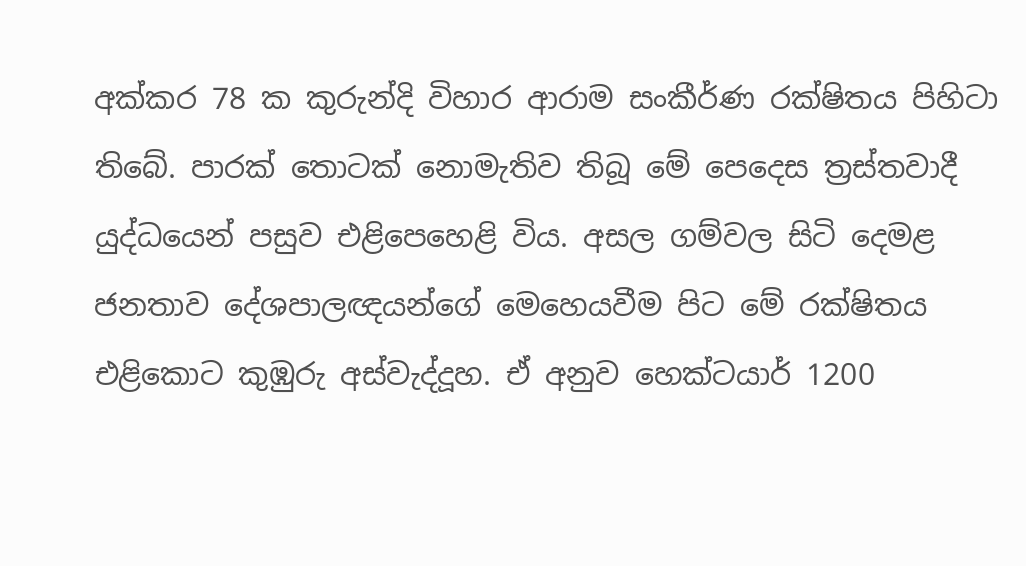අක්කර 78 ක කුරුන්දි විහාර ආරාම සංකීර්ණ රක්ෂිතය පිහිටා තිබේ. පාරක් තොටක් නොමැතිව තිබූ මේ පෙදෙස ත්‍රස්තවාදී යුද්ධයෙන් පසුව එළිපෙහෙළි විය. අසල ගම්වල සිටි දෙමළ ජනතාව දේශපාලඥයන්ගේ මෙහෙයවීම පිට මේ රක්ෂිතය එළිකොට කුඹුරු අස්වැද්දූහ. ඒ අනුව හෙක්ටයාර් 1200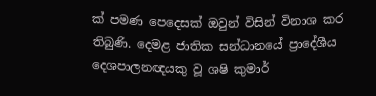ක් පමණ පෙදෙසක් ඔවුන් විසින් විනාශ කර තිබුණි. දෙමළ ජාතික සන්ධානයේ ප්‍රාදේශීය දෙශපාලනඥයකු වූ ශෂි කුමාර්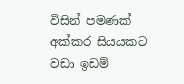විසින් පමණක් අක්කර සියයකට වඩා ඉඩම්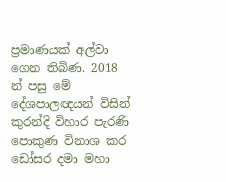ප්‍රමාණයක් අල්වා ගෙන තිබිණ. 2018 න් පසු මේ දේශපාලඥයන් විසින් කුරන්දි විහාර පැරණි පොකුණ විනාශ කර ඩෝසර දමා මහා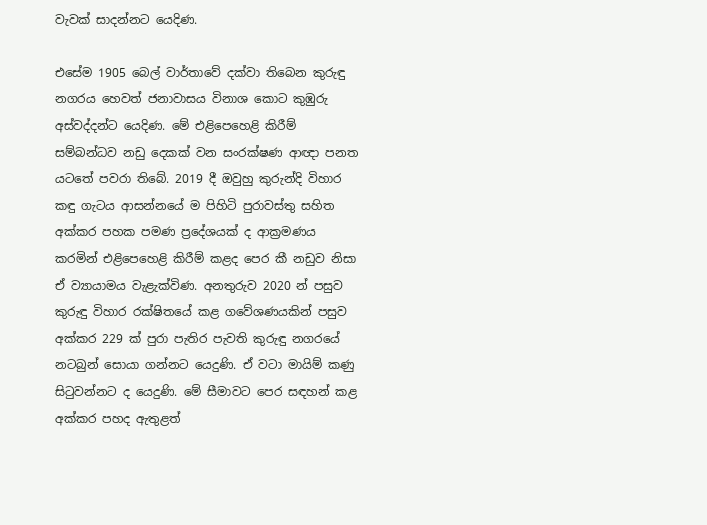වැවක් සාදන්නට යෙදිණ.

එසේම 1905 බෙල් වාර්තාවේ දක්වා තිබෙන කුරුඳු නගරය හෙවත් ජනාවාසය විනාශ කොට කුඹුරු අස්වද්දන්ට යෙදිණ. මේ එළිපෙහෙළි කිරීම් සම්බන්ධව නඩු දෙකක් වන සංරක්ෂණ ආඥා පනත යටතේ පවරා තිබේ. 2019 දී ඔවුහු කුරුන්දි විහාර කඳු ගැටය ආසන්නයේ ම පිහිටි පුරාවස්තු සහිත අක්කර පහක පමණ ප්‍රදේශයක් ද ආක්‍රමණය කරමින් එළිපෙහෙළි කිරීම් කළද පෙර කී නඩුව නිසා ඒ ව්‍යායාමය වැළැක්විණ. අනතුරුව 2020 න් පසුව කුරුඳු විහාර රක්ෂිතයේ කළ ගවේශණයකින් පසුව අක්කර 229 ක් පුරා පැතිර පැවති කුරුඳු නගරයේ නටබුන් සොයා ගන්නට යෙදුණි. ඒ වටා මායිම් කණු සිටුවන්නට ද යෙදුණි. මේ සීමාවට පෙර සඳහන් කළ අක්කර පහද ඇතුළත්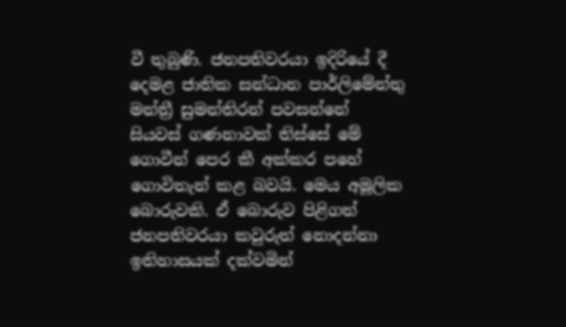වී තුබුණි. ජනපතිවරයා ඉදිරියේ දී දෙමළ ජාතික සන්ධාන පාර්ලිමේන්තු මන්ත්‍රී සුමන්තිරන් පවසන්නේ සියවස් ගණනාවක් තිස්සේ මේ ගොවීන් පෙර කී අක්කර පහේ ගොවිතැන් කළ බවයි. මෙය අමූලික බොරුවකි. ඒ බොරුව පිළිගත් ජනපතිවරයා කවුරුත් නොදන්නා ඉතිහාසයක් දක්වමින්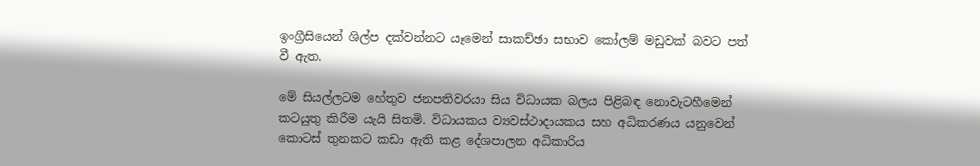ඉංග්‍රීසියෙන් ශිල්ප දක්වන්නට යෑමෙන් සාකච්ඡා සභාව කෝලම් මඩුවක් බවට පත් වී ඇත.

මේ සියල්ලටම හේතුව ජනපතිවරයා සිය විධායක බලය පිළිබඳ නොවැටහීමෙන් කටයුතු කිරීම යැයි සිතමි. විධායකය ව්‍යවස්ථාදායකය සහ අධිකරණය යනුවෙන් කොටස් තුනකට කඩා ඇති කළ දේශපාලන අධිකාරිය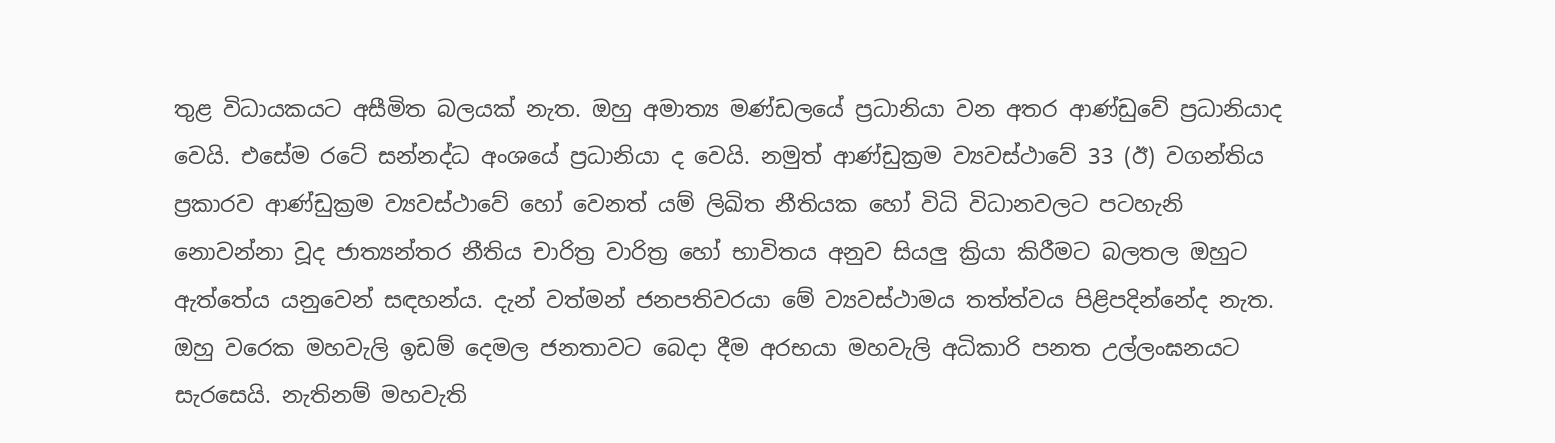තුළ විධායකයට අසීමිත බලයක් නැත. ඔහු අමාත්‍ය මණ්ඩලයේ ප්‍රධානියා වන අතර ආණ්ඩුවේ ප්‍රධානියාද වෙයි. එසේම රටේ සන්නද්ධ අංශයේ ප්‍රධානියා ද වෙයි. නමුත් ආණ්ඩුක්‍රම ව්‍යවස්ථාවේ 33 (ඊ) වගන්තිය ප්‍රකාරව ආණ්ඩුක්‍රම ව්‍යවස්ථාවේ හෝ වෙනත් යම් ලිඛිත නීතියක හෝ විධි විධානවලට පටහැනි නොවන්නා වූද ජාත්‍යන්තර නීතිය චාරිත්‍ර වාරිත්‍ර හෝ භාවිතය අනුව සියලු ක්‍රියා කිරීමට බලතල ඔහුට ඇත්තේය යනුවෙන් සඳහන්ය. දැන් වත්මන් ජනපතිවරයා මේ ව්‍යවස්ථාමය තත්ත්වය පිළිපදින්නේද නැත. ඔහු වරෙක මහවැලි ඉඩම් දෙමල ජනතාවට බෙදා දීම අරභයා මහවැලි අධිකාරි පනත උල්ලංඝනයට සැරසෙයි. නැතිනම් මහවැති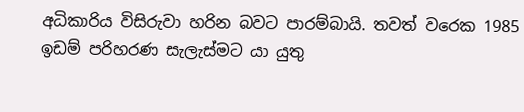අධිකාරිය විසිරුවා හරින බවට පාරම්බායි. තවත් වරෙක 1985 ඉඩම් පරිහරණ සැලැස්මට යා යුතු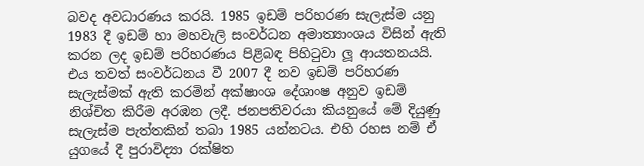බවද අවධාරණය කරයි. 1985 ඉඩම් පරිහරණ සැලැස්ම යනු 1983 දී ඉඩම් හා මහවැලි සංවර්ධන අමාත්‍යාංශය විසින් ඇති කරන ලද ඉඩම් පරිහරණය පිළිබඳ පිහිටුවා ලූ ආයතනයයි. එය තවත් සංවර්ධනය වී 2007 දී නව ඉඩම් පරිහරණ සැලැස්මක් ඇති කරමින් අක්ෂාංශ දේශාංෂ අනුව ඉඩම් නිශ්චිත කිරීම අරඹන ලදී. ජනපතිවරයා කියනුයේ මේ දියුණු සැලැස්ම පැත්තකින් තබා 1985 යන්නටය. එහි රහස නම් ඒ යුගයේ දී පුරාවිද්‍යා රක්ෂිත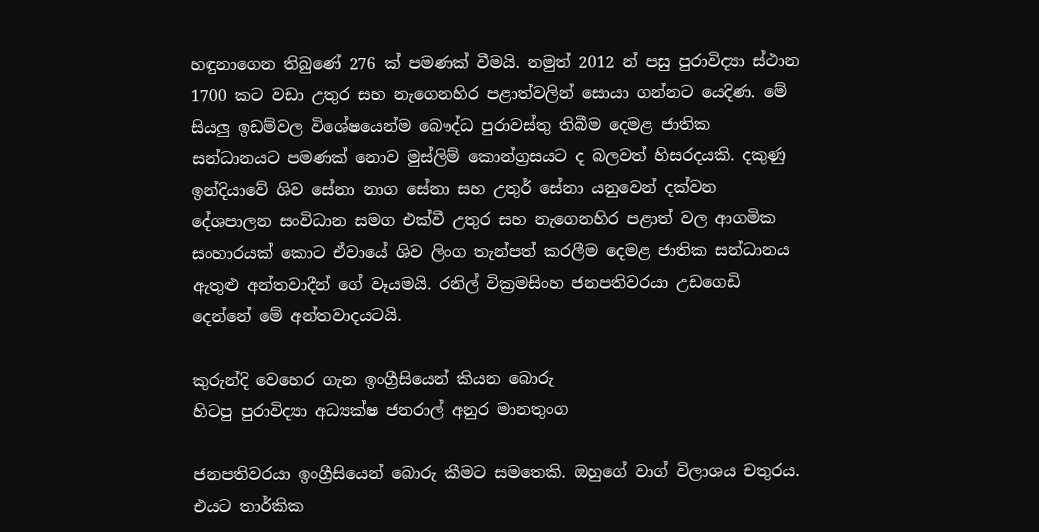හඳුනාගෙන තිබුණේ 276 ක් පමණක් වීමයි. නමුත් 2012 න් පසු පුරාවිද්‍යා ස්ථාන 1700 කට වඩා උතුර සහ නැගෙනහිර පළාත්වලින් සොයා ගන්නට යෙදිණ. මේ සියලු ඉඩම්වල විශේෂයෙන්ම බෞද්ධ පුරාවස්තු තිබීම දෙමළ ජාතික සන්ධානයට පමණක් නොව මුස්ලිම් කොන්ග්‍රසයට ද බලවත් හිසරදයකි. දකුණු ඉන්දියාවේ ශිව සේනා නාග සේනා සහ උතුර් සේනා යනුවෙන් දක්වන දේශපාලන සංවිධාන සමග එක්වී උතුර සහ නැගෙනහිර පළාත් වල ආගමික සංහාරයක් කොට ඒවායේ ශිව ලිංග තැන්පත් කරලීම දෙමළ ජාතික සන්ධානය ඇතුළු අන්තවාදීන් ගේ වෑයමයි. රනිල් වික්‍රමසිංහ ජනපතිවරයා උඩගෙඩි දෙන්නේ මේ අන්තවාදයටයි.

කුරුන්දි වෙහෙර ගැන ඉංග්‍රීසියෙන් කියන බොරු
හිටපු පුරාවිද්‍යා අධ්‍යක්ෂ ජනරාල් අනුර මානතුංග

ජනපතිවරයා ඉංග්‍රීසියෙන් බොරු කීමට සමතෙකි. ඔහුගේ වාග් විලාශය චතුරය. එයට තාර්කික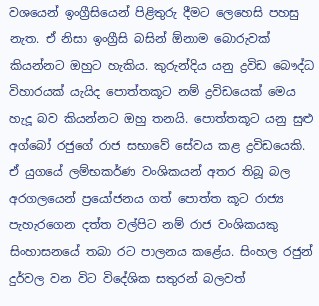වශයෙන් ඉංග්‍රීසියෙන් පිළිතුරු දීමට ලෙහෙසි පහසු නැත. ඒ නිසා ඉංග්‍රීසි බසින් ඕනාම බොරුවක් කියන්නට ඔහුට හැකිය. කුරුන්දිය යනු ද්‍රවිඩ බෞද්ධ විහාරයක් යැයිද පොත්තකූට නම් ද්‍රවිඩයෙක් මෙය හැදූ බව කියන්නට ඔහු තනයි. පොත්තකූට යනු සුළු අග්බෝ රජුගේ රාජ සභාවේ සේවය කළ ද්‍රවිඩයෙකි. ඒ යුගයේ ලම්භකර්ණ වංශිකයන් අතර තිබූ බල අරගලයෙන් ප්‍රයෝජනය ගත් පොත්ත කූට රාජ්‍ය පැහැරගෙන දත්ත වල්පිට නම් රාජ වංශිකයකු සිංහාසනයේ තබා රට පාලනය කළේය. සිංහල රජුන් දුර්වල වන විට විදේශික සතුරන් බලවත්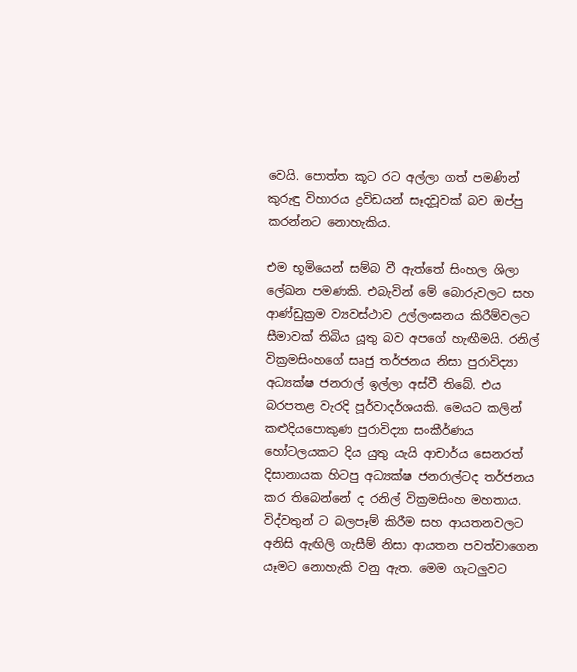වෙයි. පොත්ත කූට රට අල්ලා ගත් පමණින් කුරුඳු විහාරය ද්‍රවිඩයන් සෑදවූවක් බව ඔප්පු කරන්නට නොහැකිය.

එම භූමියෙන් සම්බ වී ඇත්තේ සිංහල ශිලා ලේඛන පමණකි. එබැවින් මේ බොරුවලට සහ ආණ්ඩුක්‍රම ව්‍යවස්ථාව උල්ලංඝනය කිරීම්වලට සීමාවක් තිබිය යූතු බව අපගේ හැඟීමයි. රනිල් වික්‍රමසිංහගේ සෘජු තර්ජනය නිසා පුරාවිද්‍යා අධ්‍යක්ෂ ජනරාල් ඉල්ලා අස්වී තිබේ. එය බරපතළ වැරදි පූර්වාදර්ශයකි. මෙයට කලින් කළුදියපොකුණ පුරාවිද්‍යා සංකීර්ණය හෝටලයකට දිය යුතු යැයි ආචාර්ය සෙනරත් දිසානායක හිටපු අධ්‍යක්ෂ ජනරාල්ටද තර්ජනය කර තිබෙන්නේ ද රනිල් වික්‍රමසිංහ මහතාය. විද්වතුන් ට බලපෑම් කිරීම සහ ආයතනවලට අනිසි ඇඟිලි ගැසීම් නිසා ආයතන පවත්වාගෙන යෑමට නොහැකි වනු ඇත. මෙම ගැටලුවට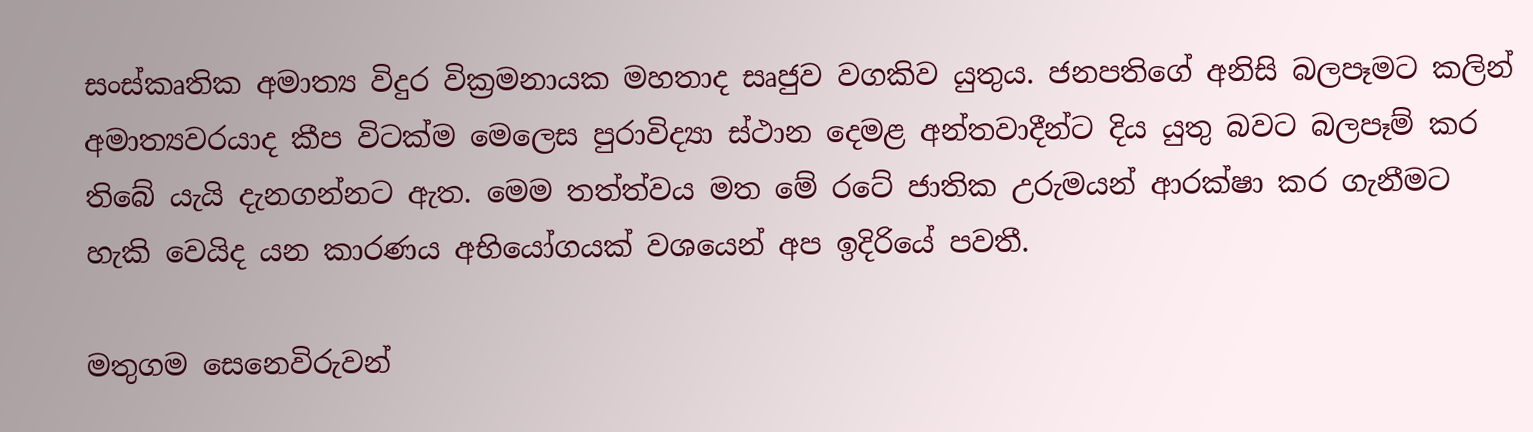සංස්කෘතික අමාත්‍ය විදුර වික්‍රමනායක මහතාද සෘජුව වගකිව යුතුය. ජනපතිගේ අනිසි බලපෑමට කලින් අමාත්‍යවරයාද කීප විටක්ම මෙලෙස පුරාවිද්‍යා ස්ථාන දෙමළ අන්තවාදීන්ට දිය යුතු බවට බලපෑම් කර තිබේ යැයි දැනගන්නට ඇත. මෙම තත්ත්වය මත මේ රටේ ජාතික උරුමයන් ආරක්ෂා කර ගැනීමට හැකි වෙයිද යන කාරණය අභියෝගයක් වශයෙන් අප ඉදිරියේ පවතී.

මතුගම සෙනෙවිරුවන්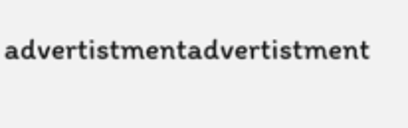advertistmentadvertistment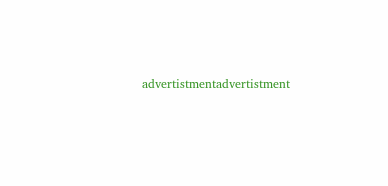advertistmentadvertistment